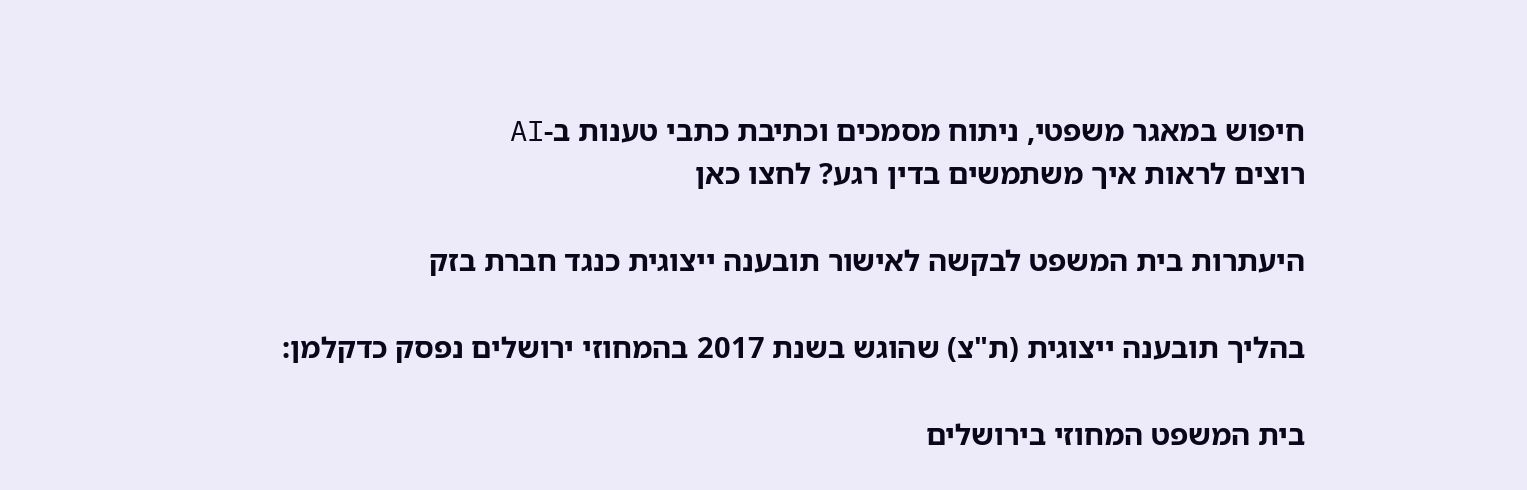חיפוש במאגר משפטי, ניתוח מסמכים וכתיבת כתבי טענות ב-AI
רוצים לראות איך משתמשים בדין רגע? לחצו כאן

היעתרות בית המשפט לבקשה לאישור תובענה ייצוגית כנגד חברת בזק

בהליך תובענה ייצוגית (ת"צ) שהוגש בשנת 2017 בהמחוזי ירושלים נפסק כדקלמן:

בית המשפט המחוזי בירושלים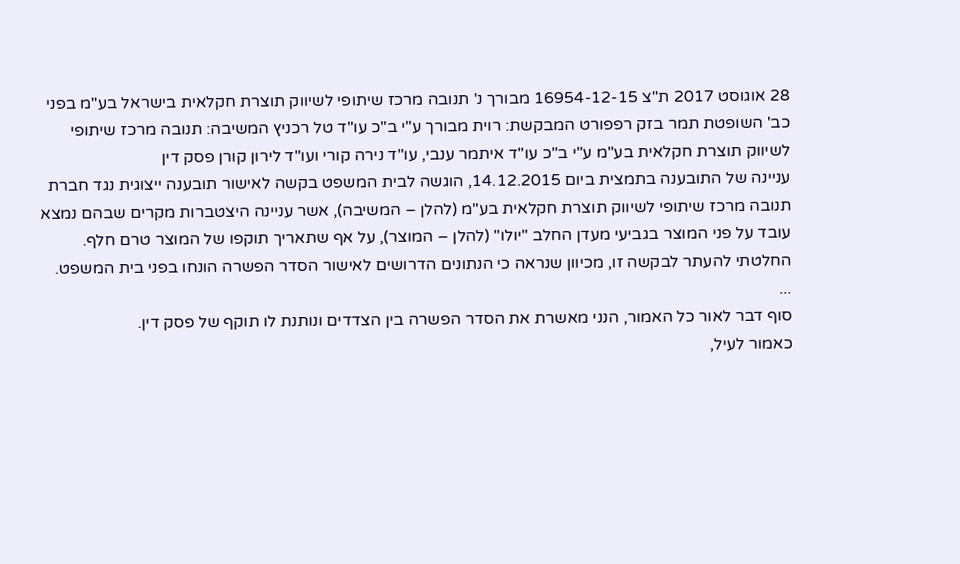28 אוגוסט 2017 ת"צ 16954-12-15 מבורך נ' תנובה מרכז שיתופי לשיווק תוצרת חקלאית בישראל בע"מ בפני כב' השופטת תמר בזק רפפורט המבקשת: רוית מבורך ע"י ב"כ עו"ד טל רכניץ המשיבה: תנובה מרכז שיתופי לשיווק תוצרת חקלאית בע"מ ע"י ב"כ עו"ד איתמר ענבי, עו"ד נירה קורי ועו"ד לירון קורן פסק דין
עניינה של התובענה בתמצית ביום 14.12.2015, הוגשה לבית המשפט בקשה לאישור תובענה ייצוגית נגד חברת תנובה מרכז שיתופי לשיווק תוצרת חקלאית בע"מ (להלן – המשיבה), אשר עניינה היצטברות מקרים שבהם נמצא עובד על פני המוצר בגביעי מעדן החלב "יולו" (להלן – המוצר), על אף שתאריך תוקפו של המוצר טרם חלף.
החלטתי להעתר לבקשה זו, מכיוון שנראה כי הנתונים הדרושים לאישור הסדר הפשרה הונחו בפני בית המשפט.
...
סוף דבר לאור כל האמור, הנני מאשרת את הסדר הפשרה בין הצדדים ונותנת לו תוקף של פסק דין.
כאמור לעיל,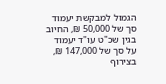הגמול למבקשת יעמוד סך של 50,000 ₪, החיוב בגין שכ"ט עו"ד יעמוד על סך של 147,000 ₪, בצירוף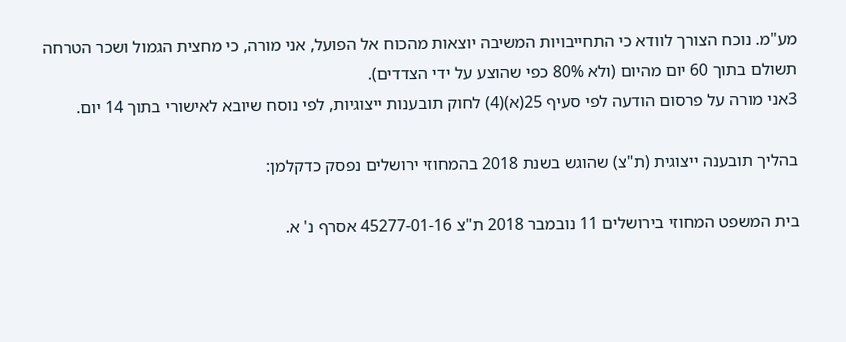מע"מ. נוכח הצורך לוודא כי התחייבויות המשיבה יוצאות מהכוח אל הפועל, אני מורה, כי מחצית הגמול ושכר הטרחה תשולם בתוך 60 יום מהיום (ולא 80% כפי שהוצע על ידי הצדדים).
3אני מורה על פרסום הודעה לפי סעיף 25(א)(4) לחוק תובענות ייצוגיות, לפי נוסח שיובא לאישורי בתוך 14 יום.

בהליך תובענה ייצוגית (ת"צ) שהוגש בשנת 2018 בהמחוזי ירושלים נפסק כדקלמן:

בית המשפט המחוזי בירושלים 11 נובמבר 2018 ת"צ 45277-01-16 אסרף נ' א.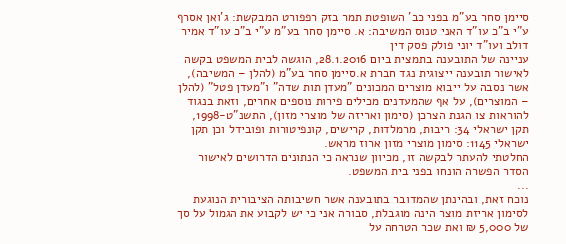סיימן סחר בע"מ בפני כב' השופטת תמר בזק רפפורט המבקשת: ג'ואן אסרף ע"י ב"כ עו"ד האני טנוס המשיבה: א. סיימן סחר בע"מ ע"י ב"כ עו"ד אמיר דולב ועו"ד יוני פולק פסק דין
עניינה של התובענה בתמצית ביום 28.1.2016, הוגשה לבית המשפט בקשה לאישור תובענה ייצוגית נגד חברת א.סיימן סחר בע"מ (להלן – המשיבה), אשר נסבה על ייבוא מוצרים המכונים "מעדן תות שדה" ו"מעדן פטל" (להלן – המוצרים), על אף שהמעדנים מכילים פירות נוספים אחרים, וזאת בנגוד להוראות צו הגנת הצרכן (סימון ואריזה של מוצרי מזון), התשנ"ט-1998, תקן ישראלי 34: ריבות, מרמלדות, קרישים, קונפיטורות ופובידל וכן תקן ישראלי 1145: סימון מוצרי מזון ארוז מראש.
החלטתי להעתר לבקשה זו, מכיוון שנראה כי הנתונים הדרושים לאישור הסדר הפשרה הונחו בפני בית המשפט.
...
נוכח זאת, ובהינתן שהמדובר בתובענה אשר חשיבותה הציבורית הנוגעת לסימון אריזת מוצר הינה מוגבלת, סבורה אני כי יש לקבוע את הגמול על סך של 5,000 ₪ ואת שכר הטרחה על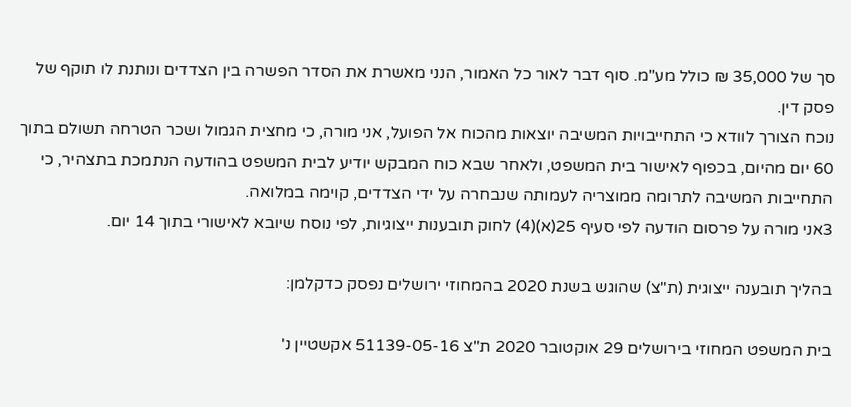סך של 35,000 ₪ כולל מע"מ. סוף דבר לאור כל האמור, הנני מאשרת את הסדר הפשרה בין הצדדים ונותנת לו תוקף של פסק דין.
נוכח הצורך לוודא כי התחייבויות המשיבה יוצאות מהכוח אל הפועל, אני מורה, כי מחצית הגמול ושכר הטרחה תשולם בתוך 60 יום מהיום, בכפוף לאישור בית המשפט, ולאחר שבא כוח המבקש יודיע לבית המשפט בהודעה הנתמכת בתצהיר, כי התחייבות המשיבה לתרומה ממוצריה לעמותה שנבחרה על ידי הצדדים, קוימה במלואה.
3אני מורה על פרסום הודעה לפי סעיף 25(א)(4) לחוק תובענות ייצוגיות, לפי נוסח שיובא לאישורי בתוך 14 יום.

בהליך תובענה ייצוגית (ת"צ) שהוגש בשנת 2020 בהמחוזי ירושלים נפסק כדקלמן:

בית המשפט המחוזי בירושלים 29 אוקטובר 2020 ת"צ 51139-05-16 אקשטיין נ'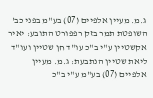ג.מ. מעיין אלפיים (07) בע"מ בפני כב' השופטת תמר בזק רפפורט התובע: יאיר אקשטיין ע"י ב"כ עו"ד חן שטיין ועו"ד ליאת שטיין הנתבעת: ג.מ. מעיין אלפיים (07) בע"מ ע"י ב"כ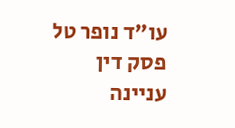עו"ד נופר טל פסק דין
עניינה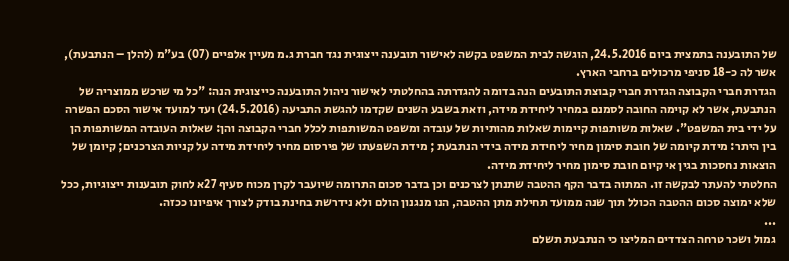של התובענה בתמצית ביום 24.5.2016, הוגשה לבית המשפט בקשה לאישור תובענה ייצוגית נגד חברת ג.מ מעיין אלפיים (07) בע"מ (להלן – הנתבעת), אשר לה כ-18 סניפי מרכולים ברחבי הארץ.
הגדרת חברי הקבוצה הגדרת חברי קבוצת התובעים הנה בדומה להגדרתה בהחלטתי לאישור ניהול התובענה כייצוגית הנה: "כל מי שרכש ממוצריה של הנתבעת, אשר לא קוימה החובה לסמנם במחיר ליחידת מידה, וזאת בשבע השנים שקדמו להגשת התביעה (24.5.2016) ועד למועד אישור הסכם הפשרה על ידי בית המשפט". שאלות משותפות קיימות שאלות מהותיות של עובדה ומשפט המשותפות לכלל חברי הקבוצה והן: שאלות העובדה המשותפות הן בין היתר: מידת קיומה של חובת סימון מחיר ליחידת מידה בידי הנתבעת ; מידת השפעתו של פירסום מחיר ליחידת מידה על קניות הצרכנים; קיומן של הוצאות נחסכות בגין אי קיום חובת סימון מחיר ליחידת מידה.
החלטתי להעתר לבקשה זו. המתוה בדבר הקף ההטבה שתנתן לצרכנים וכן בדבר סכום התרומה שיועבר לקרן מכוח סעיף 27א לחוק תובענות ייצוגיות, ככל שלא ימוצה סכום ההטבה הכולל תוך שנה ממועד תחילת מתן ההטבה, הנו מנגנון הולם ולא נידרשת בחינת בודק לצורך איפיונו ככזה.
...
גמול ושכר טרחה הצדדים המליצו כי הנתבעת תשלם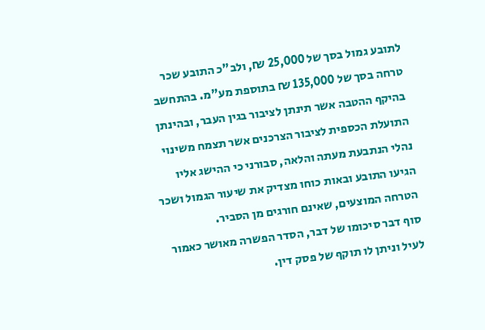לתובע גמול בסך של 25,000 ₪, ולב"כ התובע שכר טרחה בסך של 135,000 ₪ בתוספת מע"מ. בהתחשב בהיקף ההטבה אשר תינתן לציבור בגין העבר, ובהינתן התועלת הכספית לציבור הצרכנים אשר תצמח משינוי נהלי הנתבעת מעתה והלאה, סבורני כי ההישג אליו הגיעו התובע ובאות כוחו מצדיק את שיעור הגמול ושכר הטרחה המוצעים, שאינם חורגים מן הסביר.
סוף דבר סיכומו של דבר, הסדר הפשרה מאושר כאמור לעיל וניתן לו תוקף של פסק דין.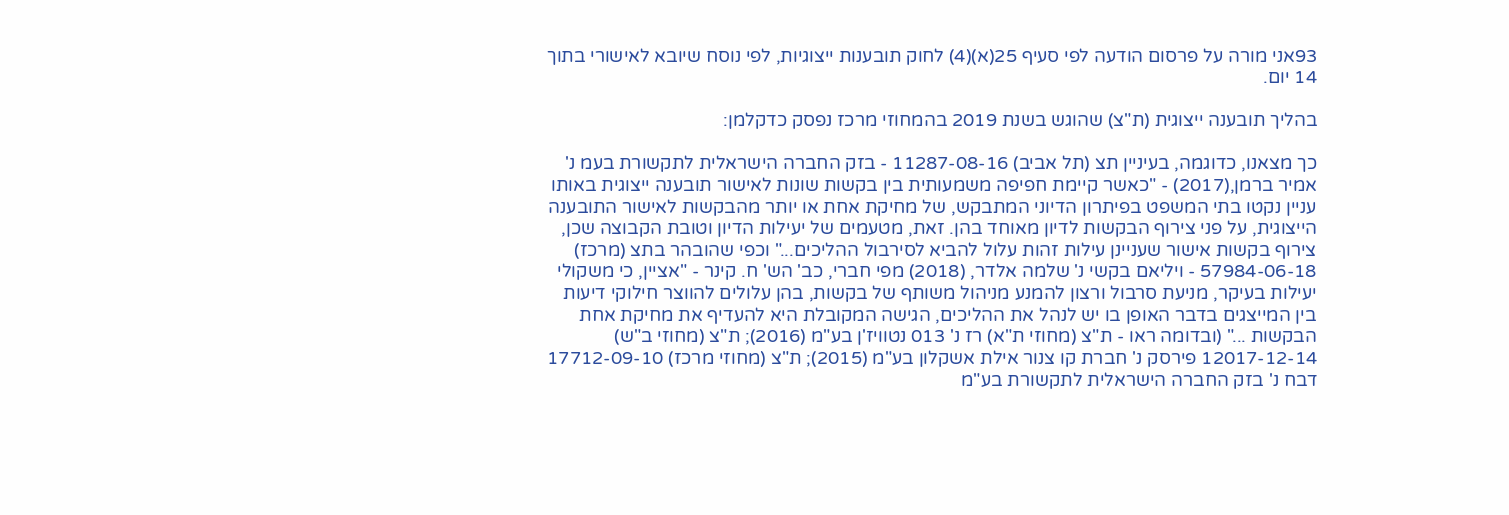93אני מורה על פרסום הודעה לפי סעיף 25(א)(4) לחוק תובענות ייצוגיות, לפי נוסח שיובא לאישורי בתוך 14 יום.

בהליך תובענה ייצוגית (ת"צ) שהוגש בשנת 2019 בהמחוזי מרכז נפסק כדקלמן:

כך מצאנו, כדוגמה, בעיניין תצ (תל אביב) 11287-08-16 - בזק החברה הישראלית לתקשורת בעמ נ' אמיר ברמן,(2017) - "כאשר קיימת חפיפה משמעותית בין בקשות שונות לאישור תובענה ייצוגית באותו עניין נקטו בתי המשפט בפיתרון הדיוני המתבקש, של מחיקת אחת או יותר מהבקשות לאישור התובענה הייצוגית, על פני צירוף הבקשות לדיון מאוחד בהן. זאת, מטעמים של יעילות הדיון וטובת הקבוצה שכן, צירוף בקשות אישור שעניינן עילות זהות עלול להביא לסירבול ההליכים..." וכפי שהובהר בתצ (מרכז) 57984-06-18 - ויליאם בקשי נ' שלמה אלדר, (2018) מפי חברי, כב' הש' ח. קינר - "אציין, כי משקולי יעילות בעיקר, מניעת סרבול ורצון להמנע מניהול משותף של בקשות, בהן עלולים להווצר חילוקי דיעות בין המייצגים בדבר האופן בו יש לנהל את ההליכים, הגישה המקובלת היא להעדיף את מחיקת אחת הבקשות ..." (ובדומה ראו - ת"צ (מחוזי ת"א) רז נ' 013 נטוויז'ן בע"מ (2016); ת"צ (מחוזי ב"ש) 12017-12-14 פירסק נ' חברת קו צנור אילת אשקלון בע"מ (2015); ת"צ (מחוזי מרכז) 17712-09-10 דבח נ' בזק החברה הישראלית לתקשורת בע"מ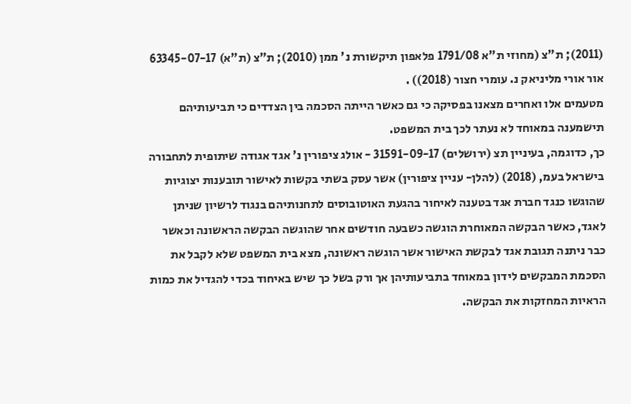(2011); ת"צ (מחוזי ת"א 1791/08 פלאפון תיקשורת נ' ממן (2010); ת"צ (ת"א) 63345-07-17 אור אורי מליניאק נ. עומרי חצור (2018)) .
מטעמים אלו ואחרים מצאנו בפסיקה כי גם כאשר הייתה הסכמה בין הצדדים כי תביעותיהם תישמענה במאוחד לא נעתר לכך בית המשפט.
כך, כדוגמה, בעיניין תצ (ירושלים) 31591-09-17 - אולג ציפורין נ' אגד אגודה שיתופית לתחבורה בישראל בעמ, (2018) (להלן- עניין ציפורין) אשר עסק בשתי בקשות לאישור תובענות יצוגיות שהוגשו כנגד חברת אגד בטענה לאיחור בהגעת האוטובוסים לתחנותיהם בנגוד לרשיון שניתן לאגד, כאשר הבקשה המאוחרת הוגשה כשבעה חודשים אחר שהוגשה הבקשה הראשונה וכאשר כבר ניתנה תגובת אגד לבקשת האישור אשר הוגשה ראשונה, מצא בית המשפט שלא לקבל את הסכמת המבקשים לידון במאוחד בתביעותיהן אך ורק בשל כך שיש באיחוד בכדי להגדיל את כמות הראיות המחזקות את הבקשה.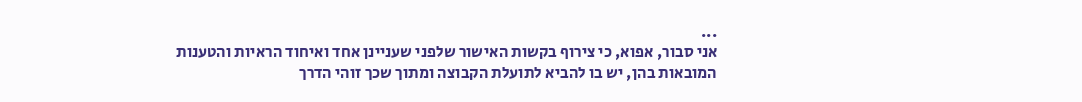...
אני סבור, אפוא, כי צירוף בקשות האישור שלפני שעניינן אחד ואיחוד הראיות והטענות המובאות בהן, יש בו להביא לתועלת הקבוצה ומתוך שכך זוהי הדרך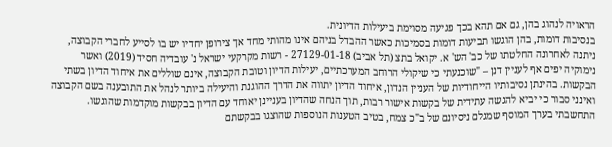הראויה לנהוג בהן, גם אם תהא בכך פגיעה מסוימת ביעילות הדיונית.
בנסיבות דומות, בהן הוגשו תביעות דומות בסמיכות כאשר ההבדל בניהם אינו מהותי מחד אך צירופן יחדיו יש בו לסייע לחברי הקבוצה, ניתנה לאחרונה החלטתו של כב' הש' א. יקואל בתצ (תל אביב) 27129-01-18 - רשות מקרקעי ישראל נ' עובדיה חסיד (2019) ואשר נימוקיה יפים אף לעניין דנן – "שוכנעתי כי שיקולי הרוחב המערכתיים, יעילות הדיון וטובת הקבוצה, אינם שוללים את איחוד הדיון בשתי הבקשות. בהינתן נסיבותיו הייחודיות של העניין הנדון, איחוד הדיון יתווה את הדרך ההוגנת והיעילה ביותר לנהל את התובענה בשם הקבוצה ואינני סבור כי יביא להגשה עתידית של בקשות אישור רבות, תוך הנחה שהדיון בעניינן יאוחד עם הדיון בבקשות מוקדמות שהוגשו. התחשבתי בערך המוסף שמגלם ניסיונם של ב"כ צמח, בטיב הטענות הנוספות שהוצגו בבקשתם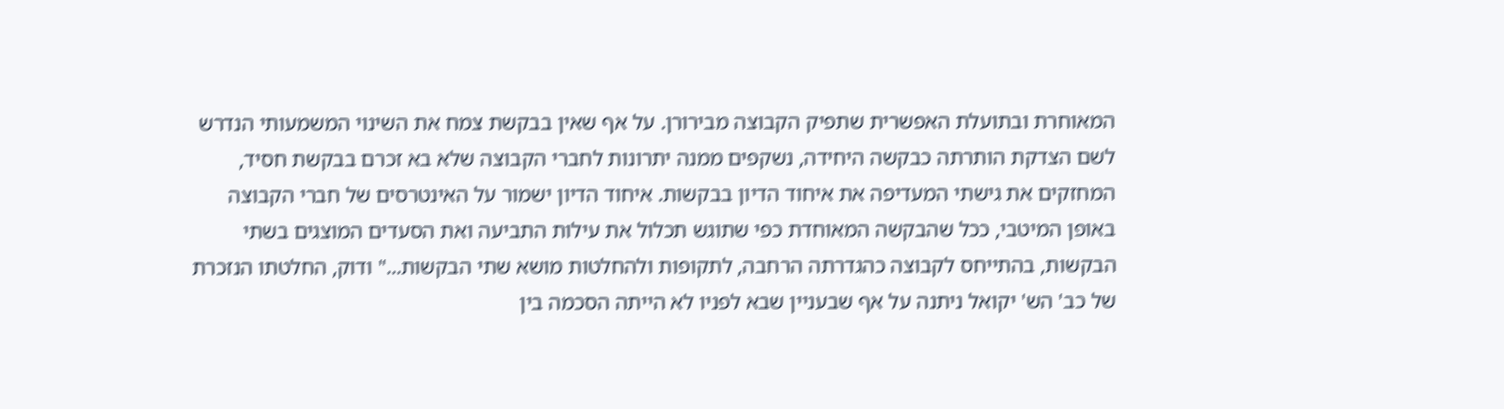המאוחרת ובתועלת האפשרית שתפיק הקבוצה מבירורן. על אף שאין בבקשת צמח את השינוי המשמעותי הנדרש לשם הצדקת הותרתה כבקשה היחידה, נשקפים ממנה יתרונות לחברי הקבוצה שלא בא זכרם בבקשת חסיד, המחזקים את גישתי המעדיפה את איחוד הדיון בבקשות. איחוד הדיון ישמור על האינטרסים של חברי הקבוצה באופן המיטבי, ככל שהבקשה המאוחדת כפי שתוגש תכלול את עילות התביעה ואת הסעדים המוצגים בשתי הבקשות, בהתייחס לקבוצה כהגדרתה הרחבה, לתקופות ולהחלטות מושא שתי הבקשות..." ודוק, החלטתו הנזכרת של כב' הש' יקואל ניתנה על אף שבעניין שבא לפניו לא הייתה הסכמה בין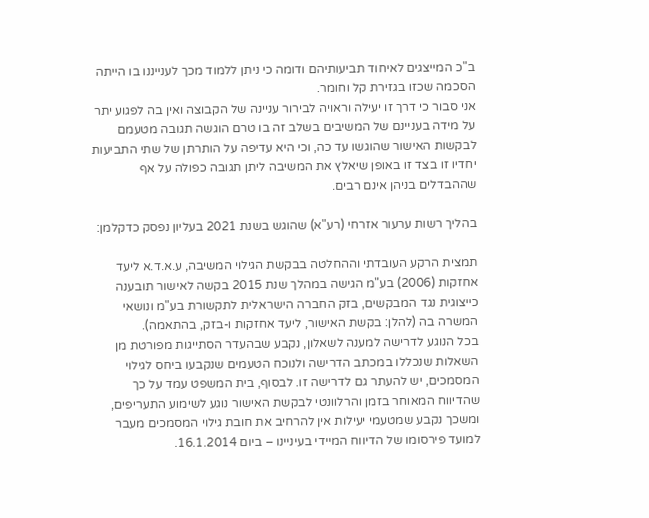ב"כ המייצגים לאיחוד תביעותיהם ודומה כי ניתן ללמוד מכך לענייננו בו הייתה הסכמה שכזו בגזירת קל וחומר.
אני סבור כי דרך זו יעילה וראויה לבירור עניינה של הקבוצה ואין בה לפגוע יתר על מידה בעניינם של המשיבים בשלב זה בו טרם הוגשה תגובה מטעמם לבקשות האישור שהוגשו עד כה, וכי היא עדיפה על הותרתן של שתי התביעות יחדיו זו בצד זו באופן שיאלץ את המשיבה ליתן תגובה כפולה על אף שההבדלים בניהן אינם רבים.

בהליך רשות ערעור אזרחי (רע"א) שהוגש בשנת 2021 בעליון נפסק כדקלמן:

תמצית הרקע העובדתי וההחלטה בבקשת הגילוי המשיבה, ע.א.ד.א ליעד אחזקות (2006) בע"מ הגישה במהלך שנת 2015 בקשה לאישור תובענה כייצוגית נגד המבקשים, בזק החברה הישראלית לתקשורת בע"מ ונושאי המשרה בה (להלן: בקשת האישור, ליעד אחזקות ו-בזק, בהתאמה).
בכל הנוגע לדרישה למענה לשאלון, נקבע שבהעדר הסתייגות מפורטת מן השאלות שנכללו במכתב הדרישה ולנוכח הטעמים שנקבעו ביחס לגילוי המסמכים, יש להעתר גם לדרישה זו. לבסוף, בית המשפט עמד על כך שהדיווח המאוחר בזמן והרלוונטי לבקשת האישור נוגע לשימוע התעריפים, ומשכך נקבע שמטעמי יעילות אין להרחיב את חובת גילוי המסמכים מעבר למועד פירסומו של הדיווח המיידי בעיניינו – ביום 16.1.2014.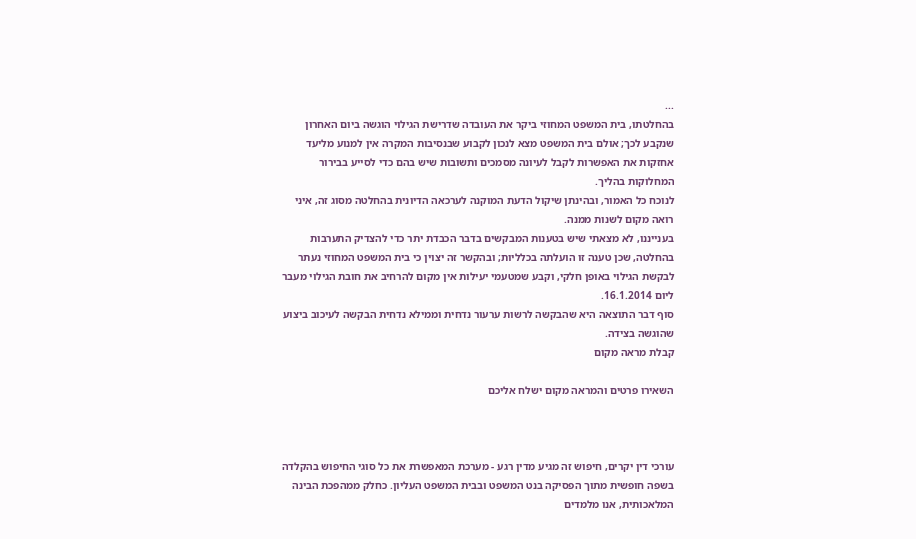...
בהחלטתו, בית המשפט המחוזי ביקר את העובדה שדרישת הגילוי הוגשה ביום האחרון שנקבע לכך; אולם בית המשפט מצא לנכון לקבוע שבנסיבות המקרה אין למנוע מליעד אחזקות את האפשרות לקבל לעיונה מסמכים ותשובות שיש בהם כדי לסייע בבירור המחלוקות בהליך.
לנוכח כל האמור, ובהינתן שיקול הדעת המוקנה לערכאה הדיונית בהחלטה מסוג זה, איני רואה מקום לשנות ממנה.
בענייננו, לא מצאתי שיש בטענות המבקשים בדבר הכבדת יתר כדי להצדיק התערבות בהחלטה, שכן טענה זו הועלתה בכלליות; ובהקשר זה יצוין כי בית המשפט המחוזי נעתר לבקשת הגילוי באופן חלקי, וקבע שמטעמי יעילות אין מקום להרחיב את חובת הגילוי מעבר ליום 16.1.2014.
סוף דבר התוצאה היא שהבקשה לרשות ערעור נדחית וממילא נדחית הבקשה לעיכוב ביצוע שהוגשה בצידה.
קבלת מראה מקום

השאירו פרטים והמראה מקום ישלח אליכם



עורכי דין יקרים, חיפוש זה מגיע מדין רגע - מערכת המאפשרת את כל סוגי החיפוש בהקלדה בשפה חופשית מתוך הפסיקה בנט המשפט ובבית המשפט העליון. כחלק ממהפכת הבינה המלאכותית, אנו מלמדים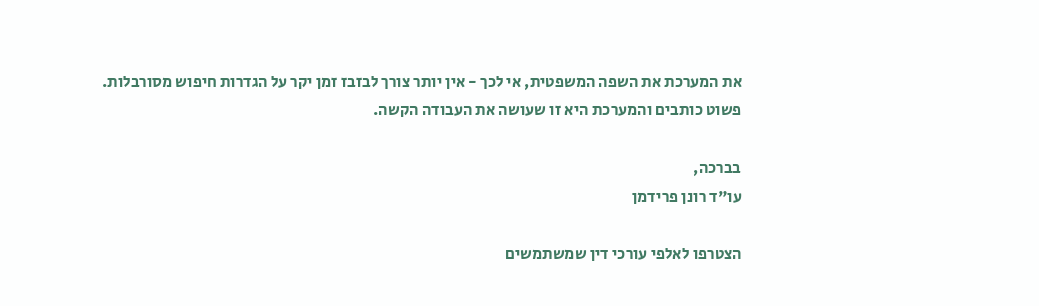את המערכת את השפה המשפטית, אי לכך - אין יותר צורך לבזבז זמן יקר על הגדרות חיפוש מסורבלות. פשוט כותבים והמערכת היא זו שעושה את העבודה הקשה.

בברכה,
עו"ד רונן פרידמן

הצטרפו לאלפי עורכי דין שמשתמשים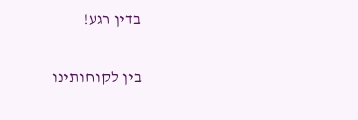בדין רגע!

בין לקוחותינו